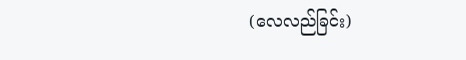(လေလည်ခြင်း)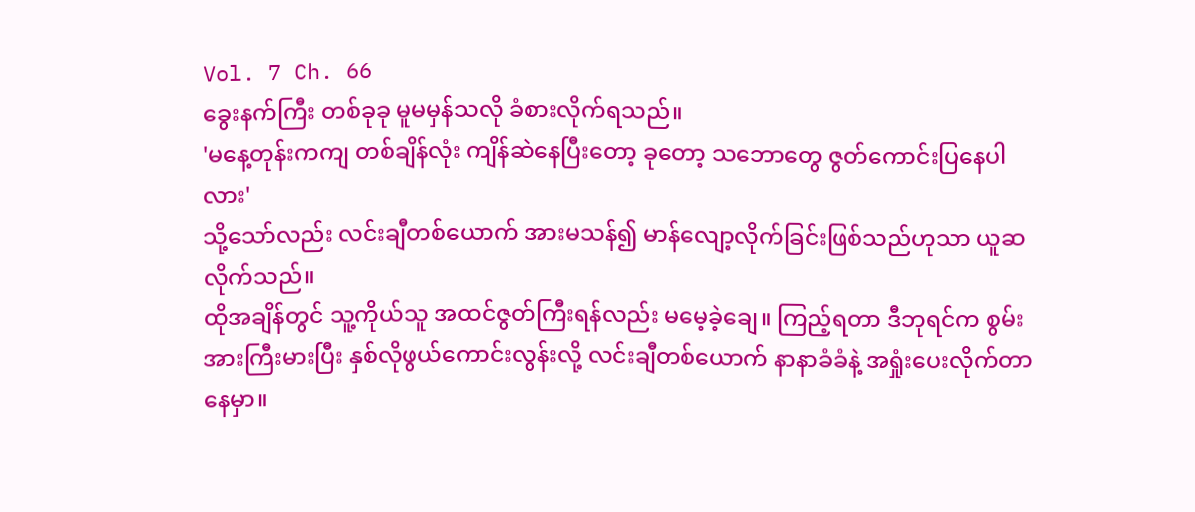Vol. 7 Ch. 66
ခွေးနက်ကြီး တစ်ခုခု မူမမှန်သလို ခံစားလိုက်ရသည်။
'မနေ့တုန်းကကျ တစ်ချိန်လုံး ကျိန်ဆဲနေပြီးတော့ ခုတော့ သဘောတွေ ဇွတ်ကောင်းပြနေပါလား'
သို့သော်လည်း လင်းချီတစ်ယောက် အားမသန်၍ မာန်လျော့လိုက်ခြင်းဖြစ်သည်ဟုသာ ယူဆလိုက်သည်။
ထိုအချိန်တွင် သူ့ကိုယ်သူ အထင်ဇွတ်ကြီးရန်လည်း မမေ့ခဲ့ချေ။ ကြည့်ရတာ ဒီဘုရင်က စွမ်းအားကြီးမားပြီး နှစ်လိုဖွယ်ကောင်းလွန်းလို့ လင်းချီတစ်ယောက် နာနာခံခံနဲ့ အရှုံးပေးလိုက်တာနေမှာ။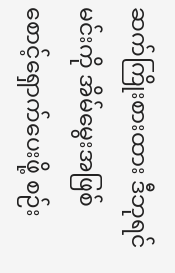ဆက်ကြိုးစားထား ဒီဘုရင် မင်းကို အိမ်မွေးအဖြစ် စောင့်ရှောက်ပေးဖို့ စဉ်း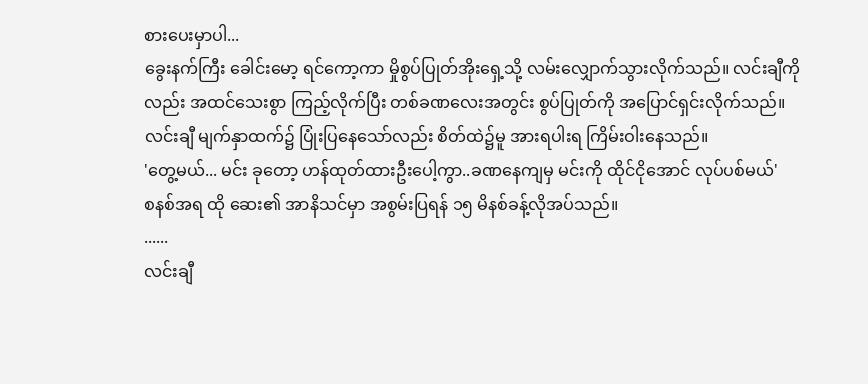စားပေးမှာပါ...
ခွေးနက်ကြီး ခေါင်းမော့ ရင်ကော့ကာ မှိုစွပ်ပြုတ်အိုးရှေ့သို့ လမ်းလျှောက်သွားလိုက်သည်။ လင်းချီကိုလည်း အထင်သေးစွာ ကြည့်လိုက်ပြီး တစ်ခဏလေးအတွင်း စွပ်ပြုတ်ကို အပြောင်ရှင်းလိုက်သည်။
လင်းချီ မျက်နှာထက်၌ ပြုံးပြနေသော်လည်း စိတ်ထဲ၌မူ အားရပါးရ ကြိမ်းဝါးနေသည်။
'တွေ့မယ်... မင်း ခုတော့ ဟန်ထုတ်ထားဦးပေါ့ကွာ..ခဏနေကျမှ မင်းကို ထိုင်ငိုအောင် လုပ်ပစ်မယ်'
စနစ်အရ ထို ဆေး၏ အာနိသင်မှာ အစွမ်းပြရန် ၁၅ မိနစ်ခန့်လိုအပ်သည်။
......
လင်းချီ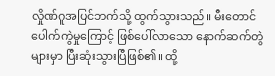လှိုဏ်ဂူအပြင်ဘက်သို့ ထွက်သွားသည်။ မီးတောင် ပေါက်ကွဲမှုကြောင့် ဖြစ်ပေါ်လာသော နောက်ဆက်တွဲများမှာ ပြီးဆုံးသွားပြီဖြစ်၏။ ထို့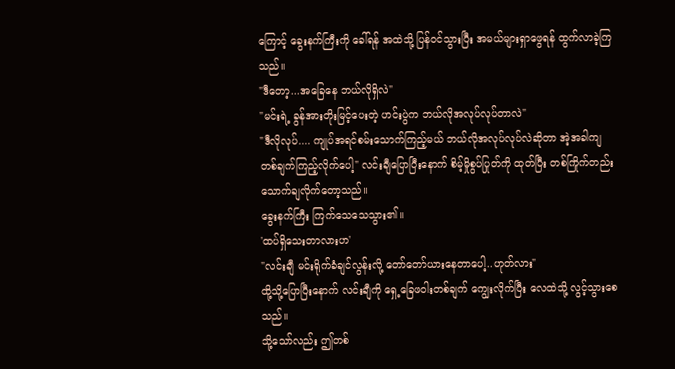ကြောင့် ခွေးနက်ကြီးကို ခေါ်ရန် အထဲသို့ ပြန်ဝင်သွားပြီး အမယ်များရှာဖွေရန် ထွက်လာခဲ့ကြသည်။
"ဒီတော့...အခြေနေ ဘယ်လိုရှိလဲ"
"မင်းရဲ့ ခွန်အားတိုးမြင့်ပေးတဲ့ ဟင်းပွဲက ဘယ်လိုအလုပ်လုပ်တာလဲ"
"ဒီလိုလုပ်.... ကျုပ်အရင်စမ်းသောက်ကြည့်မယ် ဘယ်လိုအလုပ်လုပ်လဲဆိုတာ အဲ့အခါကျ တစ်ချက်ကြည့်လိုက်ပေါ့" လင်းချီပြောပြီးနောက် စိမ့်မှိုစွပ်ပြုတ်ကို ထုတ်ပြီး တစ်ကြိုက်တည်း သောက်ချလိုက်တော့သည်။
ခွေးနက်ကြီး ကြက်သေသေသွား၏။
'ထပ်ရှိသေးတာလားဟ'
"လင်းချီ မင်းရိုက်ခံချင်လွန်းလို့ တော်တော်ယားနေတာပေါ့..ဟုတ်လား"
ထို့သို့ပြောပြီးနောက် လင်းချီကို ရှေ့ခြေဖဝါးတစ်ချက် ကျွေးလိုက်ပြီး လေထဲသို့ လွင့်သွားစေသည်။
သို့သော်လည်း ဤတစ်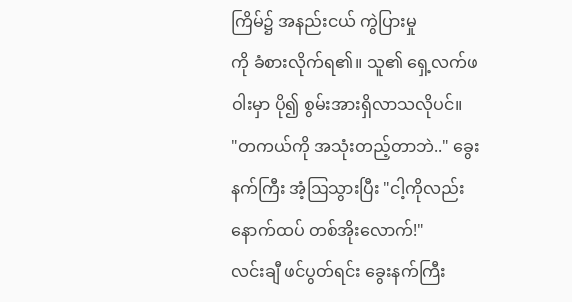ကြိမ်၌ အနည်းငယ် ကွဲပြားမှု
ကို ခံစားလိုက်ရ၏။ သူ၏ ရှေ့လက်ဖဝါးမှာ ပို၍ စွမ်းအားရှိလာသလိုပင်။
"တကယ်ကို အသုံးတည့်တာဘဲ.." ခွေးနက်ကြီး အံ့ဩသွားပြီး "ငါ့ကိုလည်း နောက်ထပ် တစ်အိုးလောက်!"
လင်းချီ ဖင်ပွတ်ရင်း ခွေးနက်ကြီး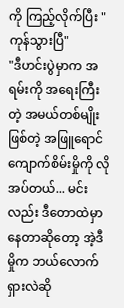ကို ကြည့်လိုက်ပြီး "ကုန်သွားပြီ"
"ဒီဟင်းပွဲမှာက အရမ်းကို အရေးကြီးတဲ့ အမယ်တစ်မျိုး ဖြစ်တဲ့ အဖြူရောင် ကျောက်စိမ်းမှိုကို လိုအပ်တယ်... မင်းလည်း ဒီတောထဲမှာ နေတာဆိုတော့ အဲ့ဒီမှိုက ဘယ်လောက်ရှားလဲဆို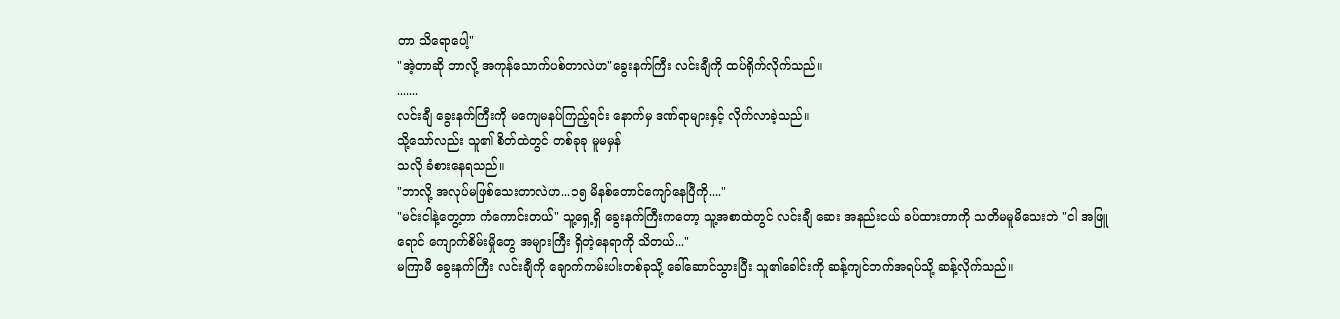တာ သိရောပေါ့"
"အဲ့တာဆို ဘာလို့ အကုန်သောက်ပစ်တာလဲဟ"ခွေးနက်ကြီး လင်းချီကို ထပ်ရိုက်လိုက်သည်။
.......
လင်းချီ ခွေးနက်ကြီးကို မကျေမနပ်ကြည့်ရင်း နောက်မှ ဒဏ်ရာများနှင့် လိုက်လာခဲ့သည်။
သို့သော်လည်း သူ၏ စိတ်ထဲတွင် တစ်ခုခု မူမမှန်
သလို ခံစားနေရသည်။
"ဘာလို့ အလုပ်မဖြစ်သေးတာလဲဟ...၁၅ မိနစ်တောင်ကျော်နေပြီကို...."
"မင်းငါနဲ့တွေ့တာ ကံကောင်းတယ်" သူ့ရှေ့ရှိ ခွေးနက်ကြီးကတော့ သူ့အစာထဲတွင် လင်းချီ ဆေး အနည်းငယ် ခပ်ထားတာကို သတိမမူမိသေးဘဲ "ငါ အဖြူရောင် ကျောက်စိမ်းမှိုတွေ အများကြီး ရှိတဲ့နေရာကို သိတယ်..."
မကြာမီ ခွေးနက်ကြီး လင်းချီကို ချောက်ကမ်းပါးတစ်ခုသို့ ခေါ်ဆောင်သွားပြီး သူ၏ခေါင်းကို ဆန့်ကျင်ဘက်အရပ်သို့ ဆန့်လိုက်သည်။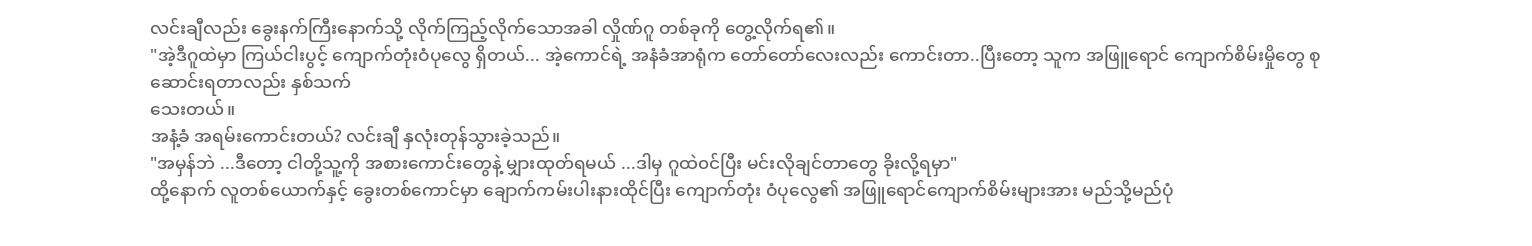လင်းချီလည်း ခွေးနက်ကြီးနောက်သို့ လိုက်ကြည့်လိုက်သောအခါ လှိုဏ်ဂူ တစ်ခုကို တွေ့လိုက်ရ၏။
"အဲ့ဒီဂူထဲမှာ ကြယ်ငါးပွင့် ကျောက်တုံးဝံပုလွေ ရှိတယ်... အဲ့ကောင်ရဲ့ အနံခံအာရုံက တော်တော်လေးလည်း ကောင်းတာ..ပြီးတော့ သူက အဖြူရောင် ကျောက်စိမ်းမှိုတွေ စုဆောင်းရတာလည်း နှစ်သက်
သေးတယ်။
အနံ့ခံ အရမ်းကောင်းတယ်? လင်းချီ နှလုံးတုန်သွားခဲ့သည်။
"အမှန်ဘဲ ...ဒီတော့ ငါတို့သူ့ကို အစားကောင်းတွေနဲ့ မျှားထုတ်ရမယ် ...ဒါမှ ဂူထဲ၀င်ပြီး မင်းလိုချင်တာတွေ ခိုးလို့ရမှာ"
ထို့နောက် လူတစ်ယောက်နှင့် ခွေးတစ်ကောင်မှာ ချောက်ကမ်းပါးနားထိုင်ပြီး ကျောက်တုံး ဝံပုလွေ၏ အဖြူရောင်ကျောက်စိမ်းများအား မည်သို့မည်ပုံ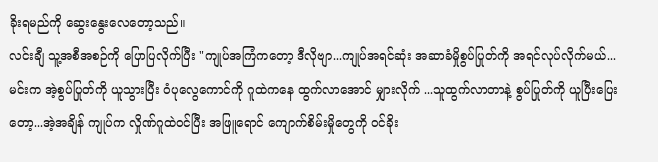ခိုးရမည်ကို ဆွေးနွေးလေတော့သည်။
လင်းချီ သူ့အစီအစဉ်ကို ပြောပြလိုက်ပြီး "ကျုပ်အကြံကတော့ ဒီလိုဗျာ...ကျုပ်အရင်ဆုံး အဆာခံမှိုစွပ်ပြုတ်ကို အရင်လုပ်လိုက်မယ်...မင်းက အဲ့စွပ်ပြုတ်ကို ယူသွားပြီး ၀ံပုလွေကောင်ကို ဂူထဲကနေ ထွက်လာအောင် မျှားလိုက် ...သူထွက်လာတာနဲ့ စွပ်ပြုတ်ကို ယူပြီးပြေးတော့...အဲ့အချိန် ကျုပ်က လှိုဏ်ဂူထဲ၀င်ပြီး အဖြူရောင် ကျောက်စိမ်းမှိုတွေကို ၀င်ခိုး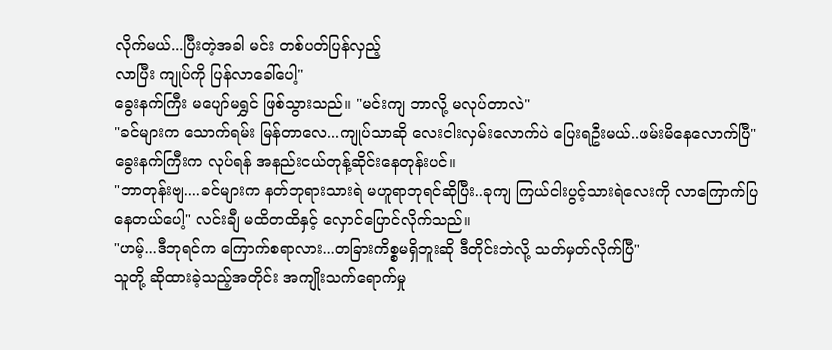လိုက်မယ်...ပြီးတဲ့အခါ မင်း တစ်ပတ်ပြန်လှည့်
လာပြီး ကျုပ်ကို ပြန်လာခေါ်ပေါ့"
ခွေးနက်ကြီး မပျော်မရွှင် ဖြစ်သွားသည်။ "မင်းကျ ဘာလို့ မလုပ်တာလဲ"
"ခင်များက သောက်ရမ်း မြန်တာလေ...ကျုပ်သာဆို လေးငါးလှမ်းလောက်ပဲ ပြေးရဦးမယ်..ဖမ်းမိနေလောက်ပြီ"
ခွေးနက်ကြီးက လုပ်ရန် အနည်းငယ်တုန့်ဆိုင်းနေတုန်းပင်။
"ဘာတုန်းဗျ....ခင်များက နတ်ဘုရားသားရဲ မဟူရာဘုရင်ဆိုပြီး..ခုကျ ကြယ်ငါးပွင့်သားရဲလေးကို လာကြောက်ပြနေတယ်ပေါ့" လင်းချီ မထိတထိနှင့် လှောင်ပြောင်လိုက်သည်။
"ဟမ့်...ဒီဘုရင်က ကြောက်စရာလား...တခြားကိစ္စမရှိဘူးဆို ဒီတိုင်းဘဲလို့ သတ်မှတ်လိုက်ပြီ"
သူတို့ ဆိုထားခဲ့သည့်အတိုင်း အကျိုးသက်ရောက်မှု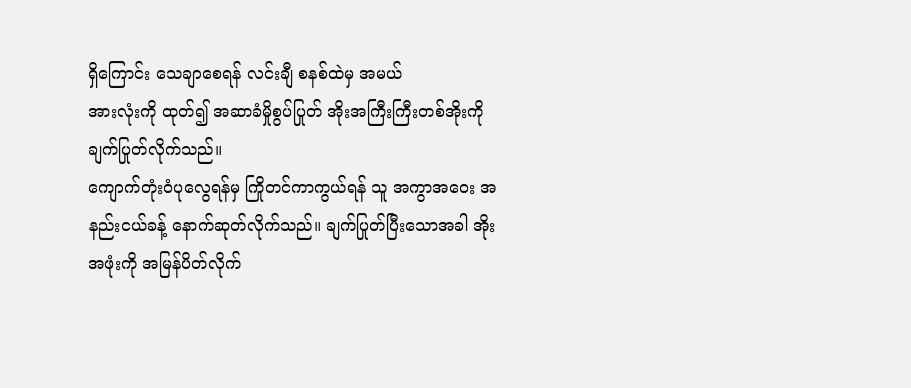ရှိကြောင်း သေချာစေရန် လင်းချီ စနစ်ထဲမှ အမယ်
အားလုံးကို ထုတ်၍ အဆာခံမှိုစွပ်ပြုတ် အိုးအကြီးကြီးတစ်အိုးကို ချက်ပြုတ်လိုက်သည်။
ကျောက်တုံး၀ံပုလွေရန်မှ ကြိုတင်ကာကွယ်ရန် သူ အကွာအဝေး အနည်းငယ်ခန့် နောက်ဆုတ်လိုက်သည်။ ချက်ပြုတ်ပြီးသောအခါ အိုးအဖုံးကို အမြန်ပိတ်လိုက်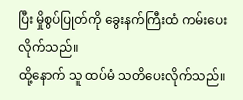ပြီး မှိုစွပ်ပြုတ်ကို ခွေးနက်ကြီးထံ ကမ်းပေးလိုက်သည်။
ထို့နောက် သူ ထပ်မံ သတိပေးလိုက်သည်။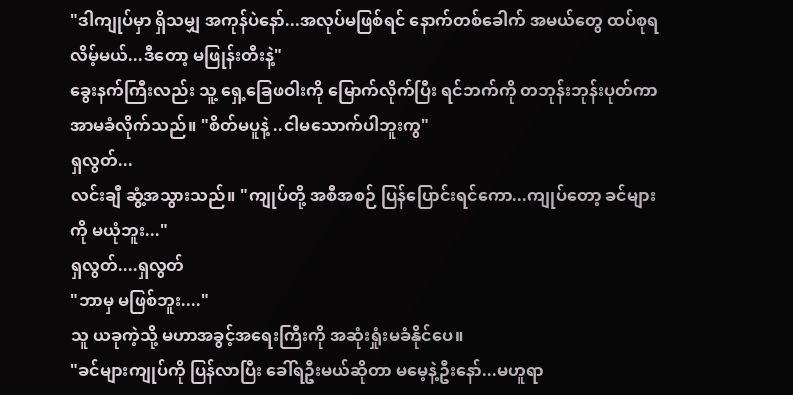"ဒါကျုပ်မှာ ရှိသမျှ အကုန်ပဲနော်...အလုပ်မဖြစ်ရင် နောက်တစ်ခေါက် အမယ်တွေ ထပ်စုရလိမ့်မယ်...ဒီတော့ မဖြုန်းတီးနဲ့"
ခွေးနက်ကြီးလည်း သူ့ ရှေ့ခြေဖဝါးကို မြောက်လိုက်ပြီး ရင်ဘက်ကို တဘုန်းဘုန်းပုတ်ကာ အာမခံလိုက်သည်။ "စိတ်မပူနဲ့ ..ငါမသောက်ပါဘူးကွ"
ရှလွတ်...
လင်းချီ ဆွံ့အသွားသည်။ "ကျုပ်တို့ အစီအစဉ် ပြန်ပြောင်းရင်ကော...ကျုပ်တော့ ခင်များကို မယုံဘူး..."
ရှလွတ်....ရှလွတ်
"ဘာမှ မဖြစ်ဘူး...."
သူ ယခုကဲ့သို့ မဟာအခွင့်အရေးကြီးကို အဆုံးရှုံးမခံနိုင်ပေ။
"ခင်များကျုပ်ကို ပြန်လာပြီး ခေါ်ရဦးမယ်ဆိုတာ မမေ့နဲ့ဦးနော်...မဟူရာ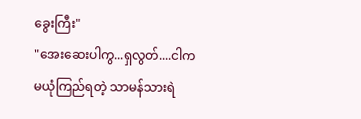ခွေးကြီး"
"အေးဆေးပါကွ...ရှလွတ်....ငါက မယုံကြည်ရတဲ့ သာမန်သားရဲ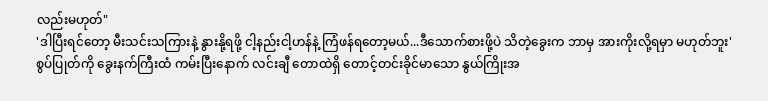လည်းမဟုတ်"
'ဒါပြီးရင်တော့ မီးသင်းသကြားနဲ့ နွားနို့ရဖို့ ငါ့နည်းငါ့ဟန်နဲ့ ကြံဖန်ရတော့မယ်...ဒီသောက်စားဖို့ပဲ သိတဲ့ခွေးက ဘာမှ အားကိုးလို့ရမှာ မဟုတ်ဘူး'
စွပ်ပြုတ်ကို ခွေးနက်ကြီးထံ ကမ်းပြီးနောက် လင်းချီ တောထဲရှိ တောင့်တင်းခိုင်မာသော နွယ်ကြိုးအ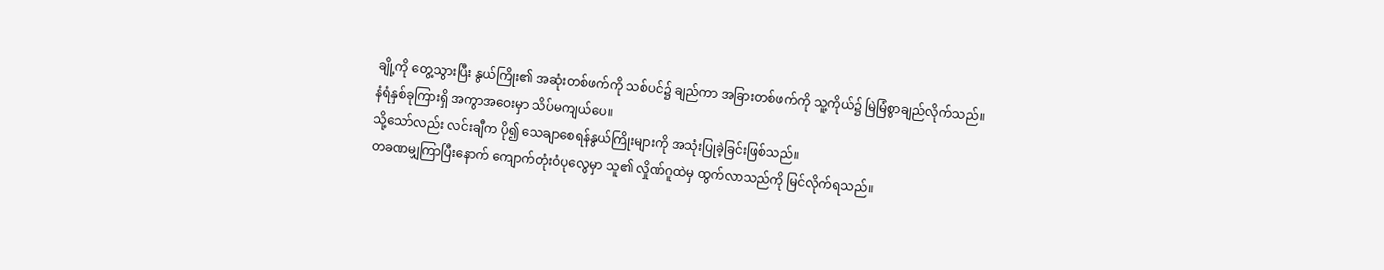ချို့ကို တွေ့သွားပြီး နွယ်ကြိုး၏ အဆုံးတစ်ဖက်ကို သစ်ပင်၌ ချည်ကာ အခြားတစ်ဖက်ကို သူ့ကိုယ်၌ မြဲမြံစွာချည်လိုက်သည်။
နံရံနှစ်ခုကြားရှိ အကွာအဝေးမှာ သိပ်မကျယ်ပေ။
သို့သော်လည်း လင်းချီက ပို၍ သေချာစေရန်နွယ်ကြိုးများကို အသုံးပြုခဲ့ခြင်းဖြစ်သည်။
တခဏမျှကြာပြီးနောက် ကျောက်တုံးဝံပုလွေမှာ သူ၏ လှိုဏ်ဂူထဲမှ ထွက်လာသည်ကို မြင်လိုက်ရသည်။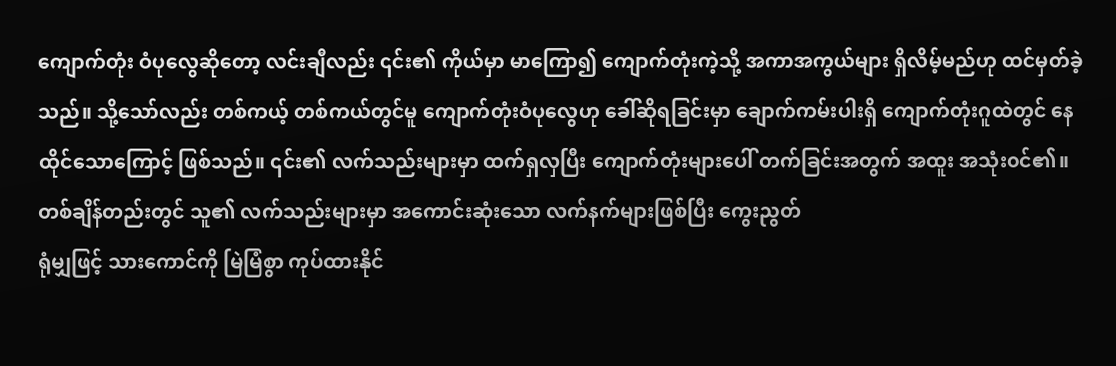ကျောက်တုံး ဝံပုလွေဆိုတော့ လင်းချီလည်း ၎င်း၏ ကိုယ်မှာ မာကြော၍ ကျောက်တုံးကဲ့သို့ အကာအကွယ်များ ရှိလိမ့်မည်ဟု ထင်မှတ်ခဲ့သည်။ သို့သော်လည်း တစ်ကယ့် တစ်ကယ်တွင်မူ ကျောက်တုံးဝံပုလွေဟု ခေါ်ဆိုရခြင်းမှာ ချောက်ကမ်းပါးရှိ ကျောက်တုံးဂူထဲတွင် နေထိုင်သောကြောင့် ဖြစ်သည်။ ၎င်း၏ လက်သည်းများမှာ ထက်ရှလှပြီး ကျောက်တုံးများပေါ် တက်ခြင်းအတွက် အထူး အသုံး၀င်၏။
တစ်ချိန်တည်းတွင် သူ၏ လက်သည်းများမှာ အကောင်းဆုံးသော လက်နက်များဖြစ်ပြီး ကွေးညွတ်
ရုံမျှဖြင့် သားကောင်ကို မြဲမြံစွာ ကုပ်ထားနိုင်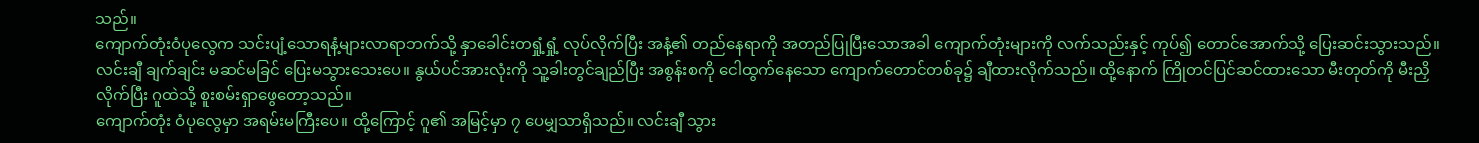သည်။
ကျောက်တုံးဝံပုလွေက သင်းပျံ့သောရနံ့များလာရာဘက်သို့ နှာခေါင်းတရှုံ့ရှုံ့ လုပ်လိုက်ပြီး အနံ့၏ တည်နေရာကို အတည်ပြုပြီးသောအခါ ကျောက်တုံးများကို လက်သည်းနှင့် ကုပ်၍ တောင်အောက်သို့ ပြေးဆင်းသွားသည်။
လင်းချီ ချက်ချင်း မဆင်မခြင် ပြေးမသွားသေးပေ။ နွယ်ပင်အားလုံးကို သူ့ခါးတွင်ချည်ပြီး အစွန်းစကို ငေါထွက်နေသော ကျောက်တောင်တစ်ခု၌ ချီထားလိုက်သည်။ ထို့နောက် ကြိုတင်ပြင်ဆင်ထားသော မီးတုတ်ကို မီးညှိလိုက်ပြီး ဂူထဲသို့ စူးစမ်းရှာဖွေတော့သည်။
ကျောက်တုံး ဝံပုလွေမှာ အရမ်းမကြီးပေ။ ထို့ကြောင့် ဂူ၏ အမြင့်မှာ ၇ ပေမျှသာရှိသည်။ လင်းချီ သွား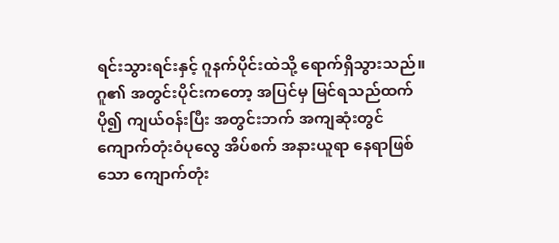ရင်းသွားရင်းနှင့် ဂူနက်ပိုင်းထဲသို့ ရောက်ရှိသွားသည်။
ဂူ၏ အတွင်းပိုင်းကတော့ အပြင်မှ မြင်ရသည်ထက် ပို၍ ကျယ်၀န်းပြီး အတွင်းဘက် အကျဆုံးတွင်
ကျောက်တုံးဝံပုလွေ အိပ်စက် အနားယူရာ နေရာဖြစ်သော ကျောက်တုံး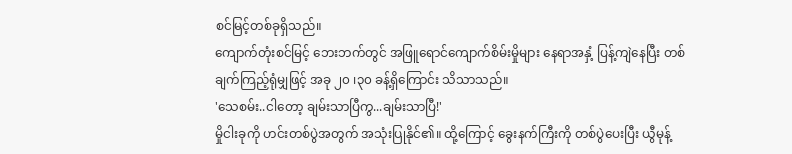စင်မြင့်တစ်ခုရှိသည်။
ကျောက်တုံးစင်မြင့် ဘေးဘက်တွင် အဖြူရောင်ကျောက်စိမ်းမှိုများ နေရာအနှံ့ ပြန့်ကျဲနေပြီး တစ်ချက်ကြည့်ရုံမျှဖြင့် အခု ၂၀ ၊၃၀ ခန့်ရှိကြောင်း သိသာသည်။
'သေစမ်း..ငါတော့ ချမ်းသာပြီကွ...ချမ်းသာပြီ!'
မှိုငါးခုကို ဟင်းတစ်ပွဲအတွက် အသုံးပြုနိုင်၏။ ထို့ကြောင့် ခွေးနက်ကြီးကို တစ်ပွဲပေးပြီး ယွီမုန့်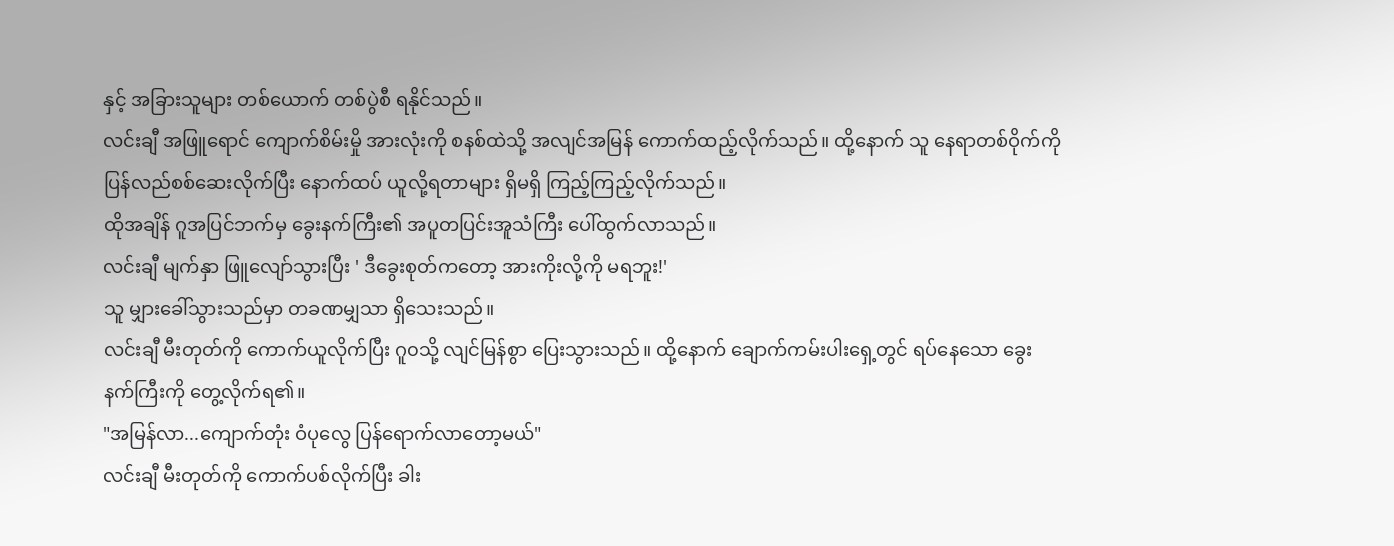နှင့် အခြားသူများ တစ်ယောက် တစ်ပွဲစီ ရနိုင်သည်။
လင်းချီ အဖြူရောင် ကျောက်စိမ်းမှို အားလုံးကို စနစ်ထဲသို့ အလျင်အမြန် ကောက်ထည့်လိုက်သည်။ ထို့နောက် သူ နေရာတစ်ဝိုက်ကို ပြန်လည်စစ်ဆေးလိုက်ပြီး နောက်ထပ် ယူလို့ရတာများ ရှိမရှိ ကြည့်ကြည့်လိုက်သည်။
ထိုအချိန် ဂူအပြင်ဘက်မှ ခွေးနက်ကြီး၏ အပူတပြင်းအူသံကြီး ပေါ်ထွက်လာသည်။
လင်းချီ မျက်နှာ ဖြူလျော်သွားပြီး ' ဒီခွေးစုတ်ကတော့ အားကိုးလို့ကို မရဘူး!'
သူ မျှားခေါ်သွားသည်မှာ တခဏမျှသာ ရှိသေးသည်။
လင်းချီ မီးတုတ်ကို ကောက်ယူလိုက်ပြီး ဂူ၀သို့ လျင်မြန်စွာ ပြေးသွားသည်။ ထို့နောက် ချောက်ကမ်းပါးရှေ့တွင် ရပ်နေသော ခွေးနက်ကြီးကို တွေ့လိုက်ရ၏။
"အမြန်လာ...ကျောက်တုံး ဝံပုလွေ ပြန်ရောက်လာတော့မယ်"
လင်းချီ မီးတုတ်ကို ကောက်ပစ်လိုက်ပြီး ခါး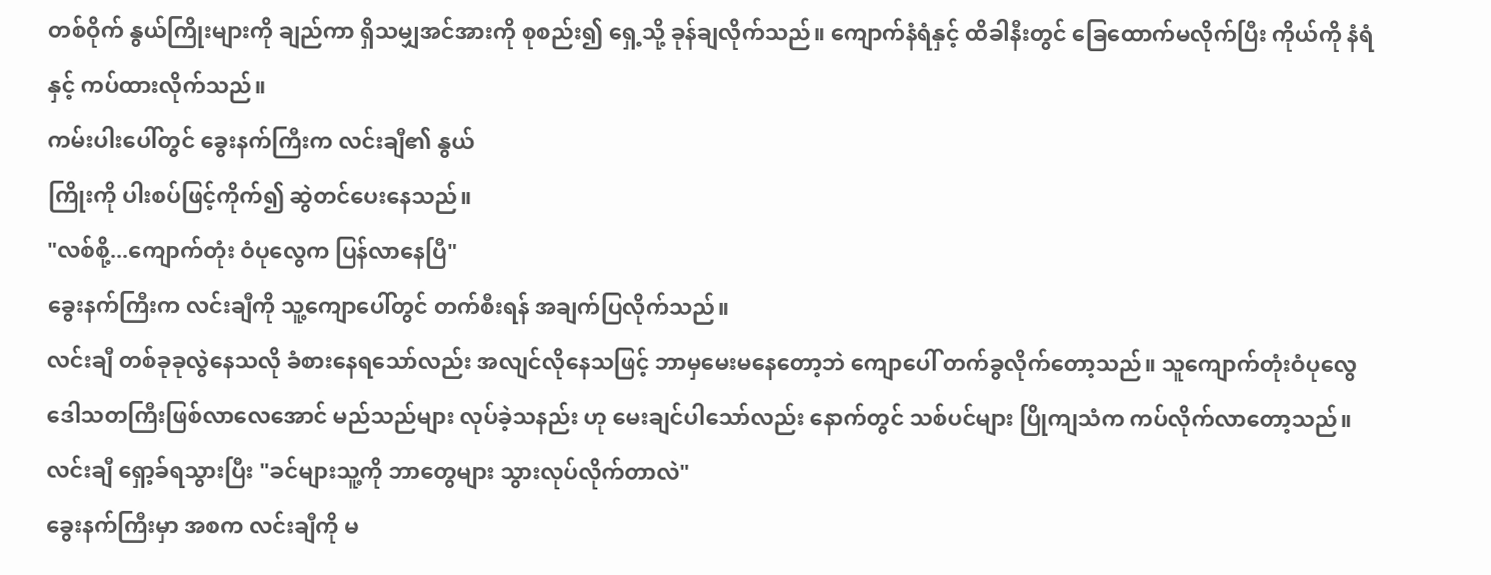တစ်ဝိုက် နွယ်ကြိုးများကို ချည်ကာ ရှိသမျှအင်အားကို စုစည်း၍ ရှေ့သို့ ခုန်ချလိုက်သည်။ ကျောက်နံရံနှင့် ထိခါနီးတွင် ခြေထောက်မလိုက်ပြီး ကိုယ်ကို နံရံနှင့် ကပ်ထားလိုက်သည်။
ကမ်းပါးပေါ်တွင် ခွေးနက်ကြီးက လင်းချီ၏ နွယ်
ကြိုးကို ပါးစပ်ဖြင့်ကိုက်၍ ဆွဲတင်ပေးနေသည်။
"လစ်စို့...ကျောက်တုံး ဝံပုလွေက ပြန်လာနေပြီ"
ခွေးနက်ကြီးက လင်းချီကို သူ့ကျောပေါ်တွင် တက်စီးရန် အချက်ပြလိုက်သည်။
လင်းချီ တစ်ခုခုလွဲနေသလို ခံစားနေရသော်လည်း အလျင်လိုနေသဖြင့် ဘာမှမေးမနေတော့ဘဲ ကျောပေါ် တက်ခွလိုက်တော့သည်။ သူကျောက်တုံးဝံပုလွေ ဒေါသတကြီးဖြစ်လာလေအောင် မည်သည်များ လုပ်ခဲ့သနည်း ဟု မေးချင်ပါသော်လည်း နောက်တွင် သစ်ပင်များ ပြိုကျသံက ကပ်လိုက်လာတော့သည်။
လင်းချီ ရှော့ခ်ရသွားပြီး "ခင်များသူ့ကို ဘာတွေများ သွားလုပ်လိုက်တာလဲ"
ခွေးနက်ကြီးမှာ အစက လင်းချီကို မ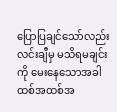ပြောပြချင်သော်လည်း လင်းချီမှ မသိရမချင်းကို မေးနေသောအခါ ထစ်အထစ်အ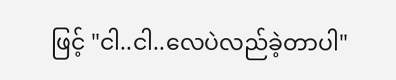ဖြင့် "ငါ..ငါ..လေပဲလည်ခဲ့တာပါ"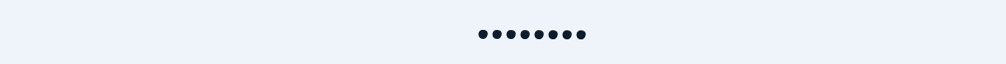••••••••